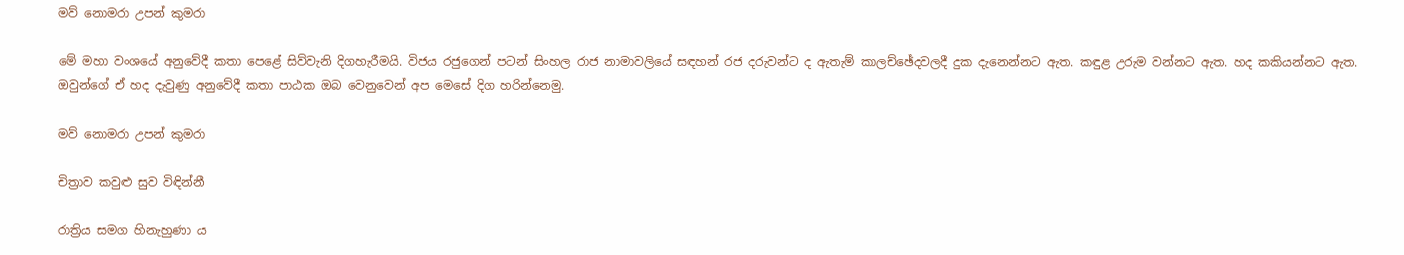මව් නොමරා උපන් කුමරා

මේ මහා වංශයේ අනුවේදී කතා පෙළේ සිව්වැනි දිගහැරීමයි. විජය රජුගෙන් පටන් සිංහල රාජ නාමාවලියේ සඳහන් රජ දරුවන්ට ද ඇතැම් කාලච්ඡේදවලදී දුක දැනෙන්නට ඇත. කඳුළ උරුම වන්නට ඇත. හද කකියන්නට ඇත. ඔවුන්ගේ ඒ හද දැවුණු අනුවේදී කතා පාඨක ඔබ වෙනුවෙන් අප මෙසේ දිග හරින්නෙමු.

මව් නොමරා උපන් කුමරා

චිත්‍රාව කවුළු සුව විඳින්නී

රාත්‍රිය සමග හිනැහුණා ය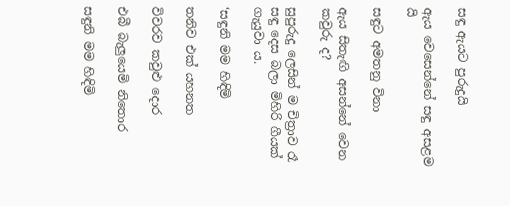සඳු ඇයට පුරුදුයි

ඇය වෙසෙන්නේ සඳු අසළම යි

සඳුට අමතනු විනා

ඇය සිතැඟි අසන්නේ වෙන කවුරු ද?

සුපුරුදු ලෙසින් ම චිත්‍රාව රෑ සඳු දෙස බලා මිහිරි ගීයක් ගැයුවා ය.

‘සඳුනි මම හිඳිමි

තනිව එක් යහනත

විවරව කවුළු දොර

එබී බැලුයෙමි නිතොර

සඳුනි මම හිඳිමි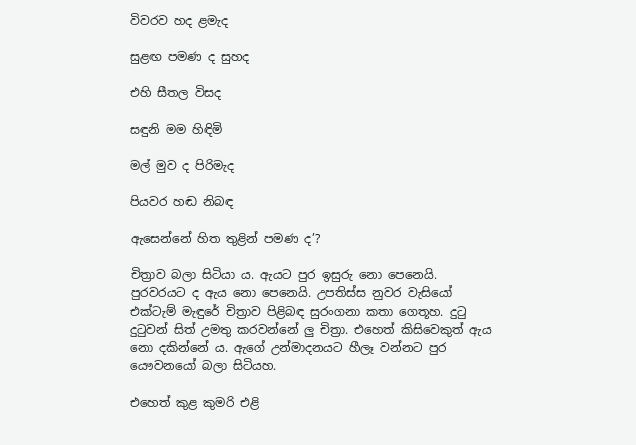විවරව හද ළමැද

සුළඟ පමණ ද සුහද

එහි සීතල විසද

සඳුනි මම හිඳිමි

මල් මුව ද පිරිමැද

පියවර හඬ නිබඳ

ඇසෙන්නේ හිත තුළින් පමණ ද’?

චිත්‍රාව බලා සිටියා ය. ඇයට පුර ඉසුරු නො පෙනෙයි. පුරවරයට ද ඇය නො පෙනෙයි. උපතිස්ස නුවර වැසියෝ එක්ටැම් මැඳුරේ චිත්‍රාව පිළිබඳ සුරංගනා කතා ගෙතූහ. දුටු දුටුවන් සිත් උමතු කරවන්නේ ලු චිත්‍රා. එහෙත් කිසිවෙකුත් ඇය නො දකින්නේ ය. ඇගේ උන්මාදනයට හීලෑ වන්නට පුර යෞවනයෝ බලා සිටියහ.

එහෙත් කුළ කුමරි එළි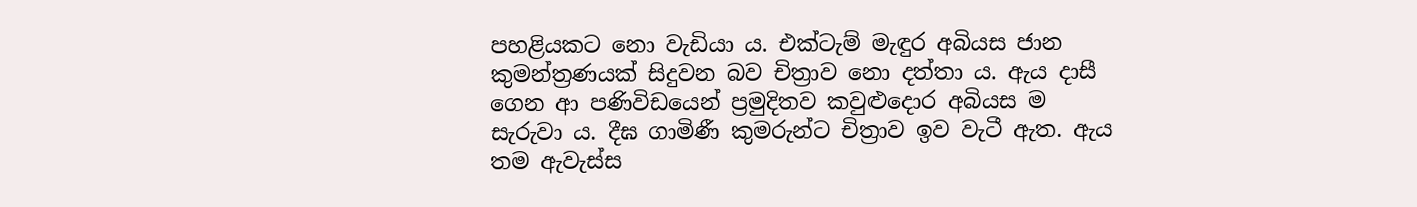පහළියකට නො වැඩියා ය. එක්ටැම් මැඳුර අබියස ජාන කුමන්ත්‍රණයක් සිදුවන බව චිත්‍රාව නො දත්තා ය. ඇය දාසී ගෙන ආ පණිවිඩයෙන් ප්‍රමුදිතව කවුළුදොර අබියස ම සැරුවා ය. දීඝ ගාමිණී කුමරුන්ට චිත්‍රාව ඉව වැටී ඇත. ඇය තම ඇවැස්ස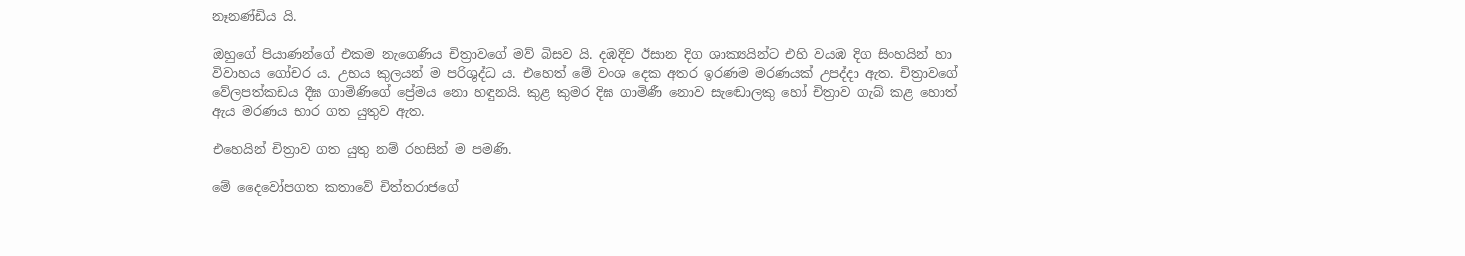නෑනණ්ඩිය යි.

ඔහුගේ පියාණන්ගේ එකම නැගෙණිය චිත්‍රාවගේ මව් බිසව යි. දඹදිව ඊසාන දිග ශාක්‍යයින්ට එහි වයඹ දිග සිංහයින් හා විවාහය ගෝචර ය. උභය කුලයන් ම පරිශුද්ධ ය. එහෙත් මේ වංශ දෙක අතර ඉරණම මරණයක් උපද්දා ඇත. චිත්‍රාවගේ වේලපත්කඩය දීඝ ගාමිණිගේ ප්‍රේමය නො හඳුනයි. කුළ කුමර දිඝ ගාමිණී නොව සැඬොලකු හෝ චිත්‍රාව ගැබ් කළ හොත් ඇය මරණය භාර ගත යුතුව ඇත.

එහෙයින් චිත්‍රාව ගත යුතු නම් රහසින් ම පමණි.

මේ දෛවෝපගත කතාවේ චිත්තරාජගේ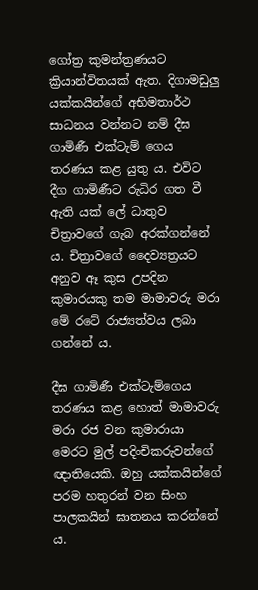ගෝත්‍ර කුමන්ත්‍රණයට ක්‍රියාන්විතයක් ඇත. දිගාමඩුලු යක්කයින්ගේ අභිමතාර්ථ සාධනය වන්නට නම් දීඝ ගාමිණී එක්ටැම් ගෙය තරණය කළ යුතු ය. එවිට දීග ගාමිණීට රුධිර ගත වී ඇති යක් ලේ ධාතුව චිත්‍රාවගේ ගැබ අරක්ගන්නේ ය. චිත්‍රාවගේ දෛව්‍යත්‍රයට අනුව ඈ කුස උපදින කුමාරයකු තම මාමාවරු මරා මේ රටේ රාජ්‍යත්වය ලබා ගන්නේ ය.

දීඝ ගාමිණී එක්ටැම්ගෙය තරණය කළ හොත් මාමාවරු මරා රජ වන කුමාරායා මෙරට මුල් පදිංචිකරුවන්ගේ ඥාතියෙකි. ඔහු යක්කයින්ගේ පරම හතුරන් වන සිංහ පාලකයින් ඝාතනය කරන්නේ ය.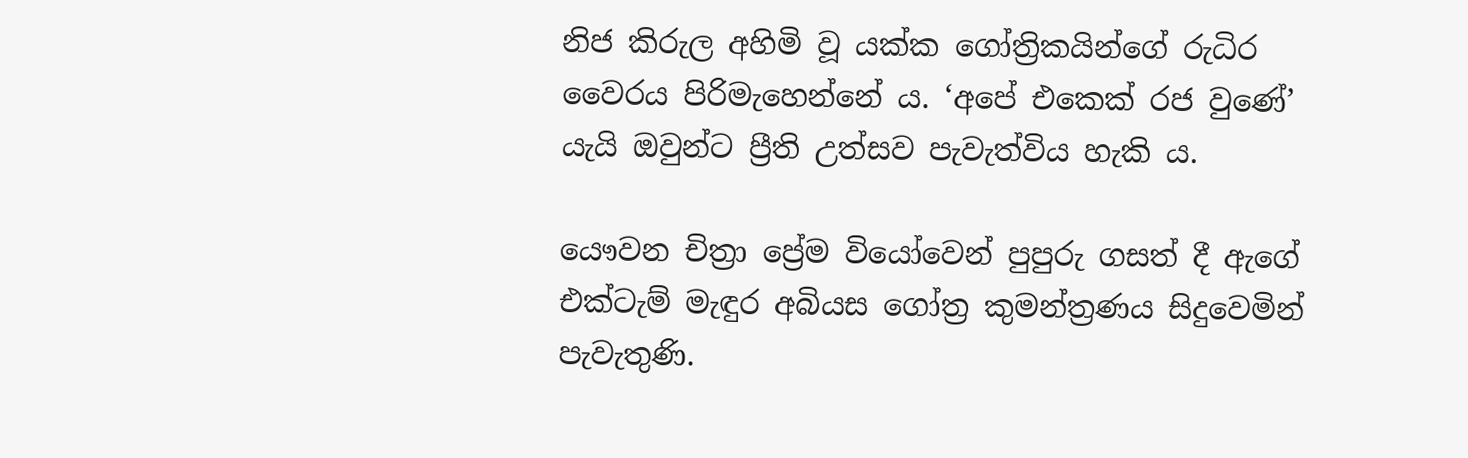නිජ කිරුල අහිමි වූ යක්ක ගෝත්‍රිකයින්ගේ රුධිර වෛරය පිරිමැහෙන්නේ ය. ‘අපේ එකෙක් රජ වුණේ’ යැයි ඔවුන්ට ප්‍රීති උත්සව පැවැත්විය හැකි ය.

යෞවන චිත්‍රා ප්‍රේම වියෝවෙන් පුපුරු ගසත් දී ඇගේ එක්ටැම් මැඳුර අබියස ගෝත්‍ර කුමන්ත්‍රණය සිදුවෙමින් පැවැතුණි.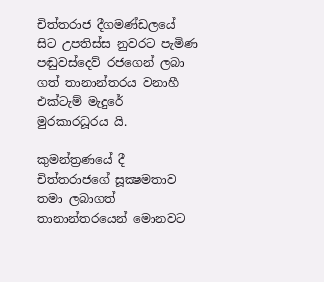චිත්තරාජ දීගමණ්ඩලයේ සිට උපතිස්ස නුවරට පැමිණ පඬුවස්දෙව් රජගෙන් ලබා ගත් තානාන්තරය වනාහී එක්ටැම් මැදුරේ මුරකාරධූරය යි.

කුමන්ත්‍රණයේ දී චිත්තරාජගේ සූක්‍ෂමතාව තමා ලබාගත් තානාන්තරයෙන් මොනවට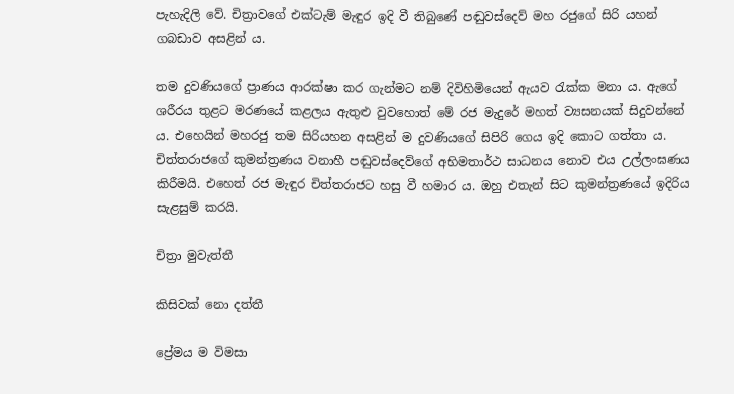පැහැදිලි වේ. චිත්‍රාවගේ එක්ටැම් මැඳුර ඉදි වී තිබුණේ පඬුවස්දෙව් මහ රජුගේ සිරි යහන් ගබඩාව අසළින් ය.

තම දුවණියගේ ප්‍රාණය ආරක්ෂා කර ගැන්මට නම් දිවිහිමියෙන් ඇයව රැක්ක මනා ය. ඇගේ ශරීරය තුළට මරණයේ කළලය ඇතුළු වුවහොත් මේ රජ මැදුරේ මහත් ව්‍යසනයක් සිදුවන්නේ ය. එහෙයින් මහරජු තම සිරියහන අසළින් ම දුවණියගේ සිපිරි ගෙය ඉදි කොට ගත්තා ය. චිත්තරාජගේ කුමන්ත්‍රණය වනාහී පඬුවස්දෙව්ගේ අභිමතාර්ථ සාධනය නොව එය උල්ලංඝණය කිරීමයි. එහෙත් රජ මැඳුර චිත්තරාජට හසු වී හමාර ය. ඔහු එතැන් සිට කුමන්ත්‍රණයේ ඉදිරිය සැළසුම් කරයි.

චිත්‍රා මුවැත්තී

කිසිවක් නො දත්තී

ප්‍රේමය ම විමසා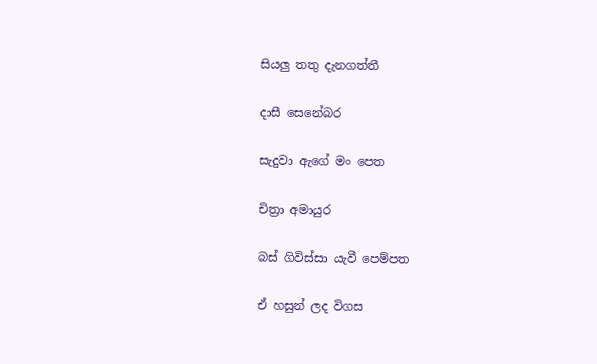සියලු තතු දැනගත්තී

දාසී සෙනේබර

සැදුවා ඇගේ මං පෙත

චිත්‍රා අමායුර

බස් ගිවිස්සා යැවී පෙම්පත

ඒ හසුන් ලද විගස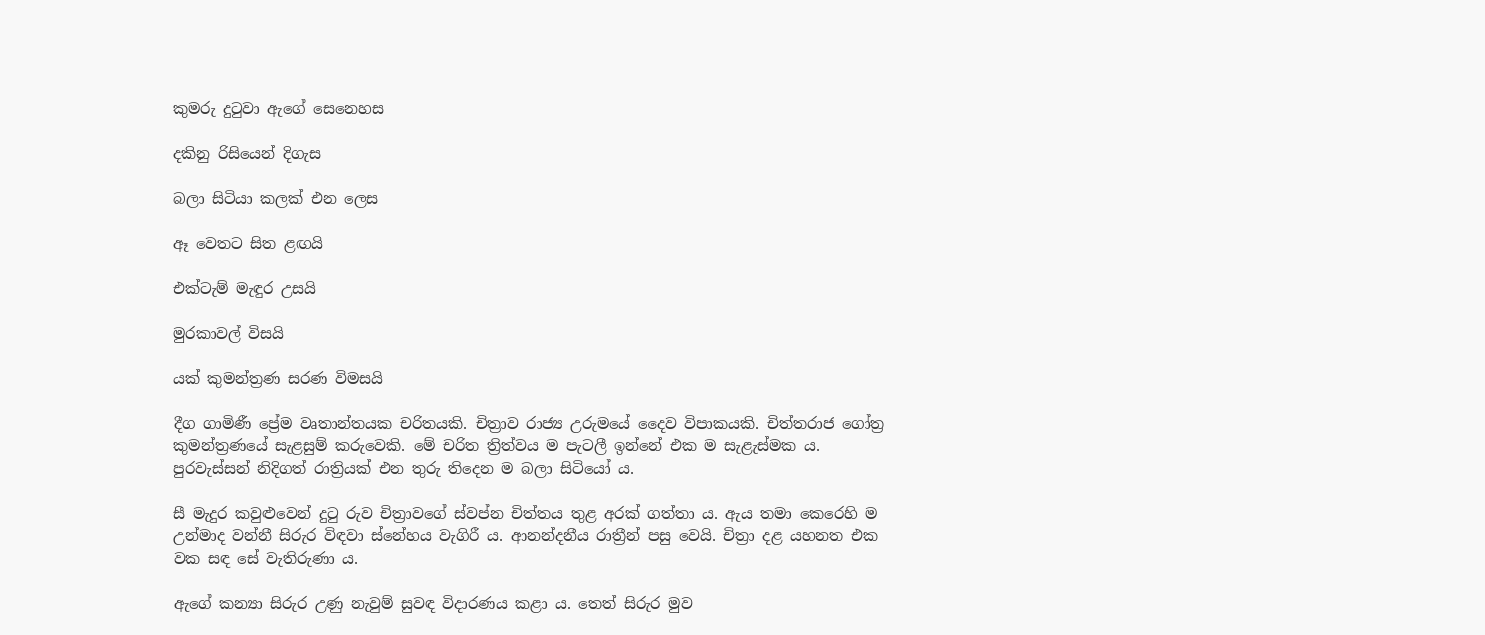කුමරු දුටුවා ඇගේ සෙනෙහස

දකිනු රිසියෙන් දිගැස

බලා සිටියා කලක් එන ලෙස

ඈ වෙතට සිත ළඟයි

එක්ටැම් මැඳුර උසයි

මුරකාවල් විසයි

යක් කුමන්ත්‍රණ සරණ විමසයි

දීග ගාමිණී ප්‍රේම වෘතාන්තයක චරිතයකි. චිත්‍රාව රාජ්‍ය උරුමයේ දෛව විපාකයකි. චිත්තරාජ ගෝත්‍ර කුමන්ත්‍රණයේ සැළසුම් කරුවෙකි. මේ චරිත ත්‍රිත්වය ම පැටලී ඉන්නේ එක ම සැළැස්මක ය. පුරවැස්සන් නිදිගත් රාත්‍රියක් එන තුරු තිදෙන ම බලා සිටියෝ ය.

සී මැදුර කවුළුවෙන් දුටු රුව චිත්‍රාවගේ ස්වප්න චිත්තය තුළ අරක් ගත්තා ය. ඇය තමා කෙරෙහි ම උන්මාද වන්නී සිරුර විඳවා ස්නේහය වැගිරී ය. ආනන්දනීය රාත්‍රීන් පසු වෙයි. චිත්‍රා දළ යහනත එක වක සඳ සේ වැතිරුණා ය.

ඇගේ කන්‍යා සිරුර උණු නැවුම් සුවඳ විදාරණය කළා ය. තෙත් සිරුර මුව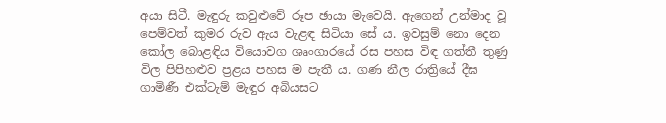අයා සිටී. මැඳුරු කවුළුවේ රූප ඡායා මැවෙයි. ඇගෙන් උන්මාද වූ පෙම්වත් කුමර රුව ඇය වැළඳ සිටියා සේ ය. ඉවසුම් නො දෙන කෝල බොළඳිය වියොවග ශෘංගාරයේ රස පහස විඳ ගත්තී තුණු විල පිපිහළුව ප්‍රළය පහස ම පැතී ය. ගණ නීල රාත්‍රියේ දීඝ ගාමිණී එක්ටැම් මැඳුර අබියසට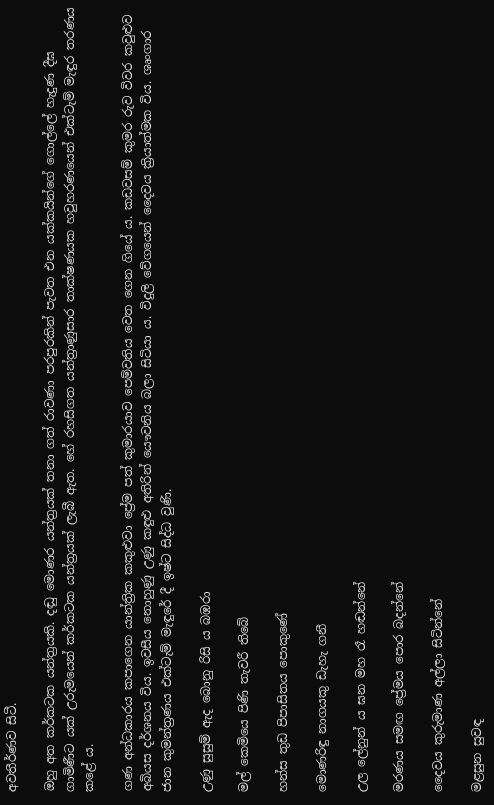අවතීර්ණව සිටී.

ඔහු අත කර්කටක යන්ත්‍රයකි. දඬු මොණර යන්ත්‍රයක් තනා ගත් රාවණා පරපුරකින් පැවත එන යක්කයින්ගේ ගොල්ලේ හැදුණ දීඝ ගාමිණීට යක් උරුමයෙන් කර්කටක යන්ත්‍රයක් ලැබී ඇත. හේ රහසිගත යන්ත්‍රාණුසාර තාක්ෂණයක හවුහරණයෙන් එක්ටැම් මැඳුර තරණය කළේ ය.

ගණ අන්ධකාරය කපාගෙන යාන්ත්‍රික කකුළුවා ප්‍රේම පත් කුමාරයාව පෙම්වතිය වෙත ගෙන ගියේ ය. කඩවසම් කුමර රුව විවර කවුළුව අබියස දර්ශනය විය. ඉවසීය නොහුණු උණු කඳුළු අතිරින් යෞවනිය බලා සිටියා ය. විදුලි වේගයෙන් දෛවය ක්‍රියාත්මක විය. ශෘංගාර ජාන කුමන්ත්‍රණය එක්ටැම් මැඳුරේ දී ඉෂ්ට සිද්ධ වුණි.

උණු සුසුම් ඇද බොනු රිසි ය බඹරා

මල් කෙමියෙ පිණි තැවරී තිබේ

හන්ස තුඩ පිපාසිතය පොකුණේ

මොණරිඳු නාගයකු ඩැහැ ගනී

උල ලේනුන් ය ඝන මහ රෑ හඬන්නේ

මරණය සමඟ ප්‍රේමය පොර බදන්නේ

දෛවය කුරුමාණ අල්ලා සිටින්නේ

මළසුන සුවඳ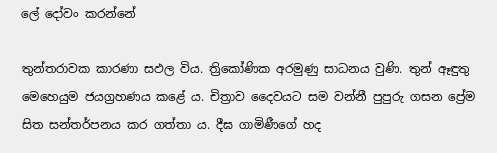ලේ දෝවං කරන්නේ

තුන්තරාවක කාරණා සඵල විය. ත්‍රිකෝණික අරමුණු සාධනය වුණි. තුන් ඈඳුතු මෙහෙයුම ජයග්‍රහණය කළේ ය. චිත්‍රාව දෛවයට සම වන්නී පුපුරු ගසන ප්‍රේම සිත සන්තර්පනය කර ගත්තා ය. දීඝ ගාමිණීගේ හද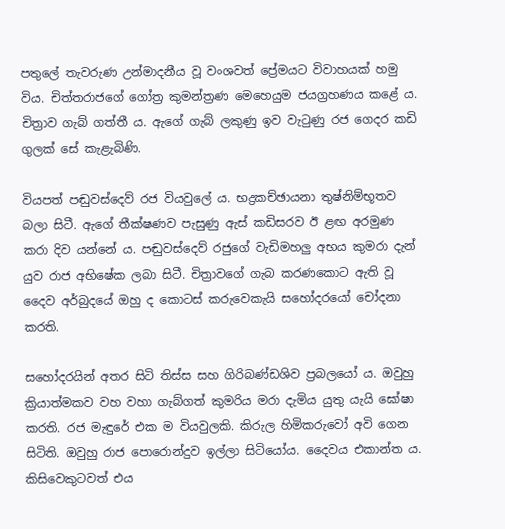පතුලේ තැවරුණ උන්මාදනීය වූ වංශවත් ප්‍රේමයට විවාහයක් හමු විය. චිත්තරාජගේ ගෝත්‍ර කුමන්ත්‍රණ මෙහෙයුම ජයග්‍රහණය කළේ ය. චිත්‍රාව ගැබ් ගත්තී ය. ඇගේ ගැබ් ලකුණු ඉව වැටුණු රජ ගෙදර කඩි ගුලක් සේ කැළැබිණි.

වියපත් පඬුවස්දෙව් රජ වියවුලේ ය. භද්‍රකච්ඡායනා තුෂ්නිම්භූතව බලා සිටී. ඇගේ තීක්ෂණව පැසුණු ඇස් කඩිසරව ඊ ළඟ අරමුණ කරා දිව යන්නේ ය. පඬුවස්දෙව් රජුගේ වැඩිමහලු අභය කුමරා දැන් යුව රාජ අභිෂේක ලබා සිටී. චිත්‍රාවගේ ගැබ කරණකොට ඇති වූ දෛව අර්බුදයේ ඔහු ද කොටස් කරුවෙකැයි සහෝදරයෝ චෝදනා කරති.

සහෝදරයින් අතර සිටි තිස්ස සහ ගිරිබණ්ඩශිව ප්‍රබලයෝ ය. ඔවුහු ක්‍රියාත්මකව වහ වහා ගැබ්ගත් කුමරිය මරා දැමිය යුතු යැයි ඝෝෂා කරති. රජ මැඳුරේ එක ම වියවුලකි. කිරුල හිමිකරුවෝ අවි ගෙන සිටිති. ඔවුහු රාජ පොරොන්දුව ඉල්ලා සිටියෝය. දෛවය එකාන්ත ය. කිසිවෙකුටවත් එය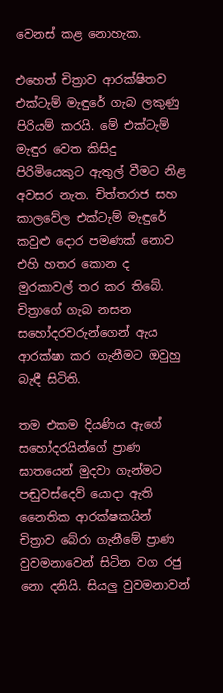වෙනස් කළ නොහැක.

එහෙත් චිත්‍රාව ආරක්ෂිතව එක්ටැම් මැඳුරේ ගැබ ලකුණු පිරියම් කරයි. මේ එක්ටැම් මැඳුර වෙත කිසිදු පිරිමියෙකුට ඇතුල් වීමට නිළ අවසර නැත. චිත්තරාජ සහ කාලවේල එක්ටැම් මැඳුරේ කවුළු දොර පමණක් නොව එහි හතර කොන ද මුරකාවල් තර කර තිබේ. චිත්‍රාගේ ගැබ නසන සහෝදරවරුන්ගෙන් ඇය ආරක්ෂා කර ගැනීමට ඔවුහු බැඳී සිටිති.

තම එකම දියණිය ඇගේ සහෝදරයින්ගේ ප්‍රාණ ඝාතයෙන් මුදවා ගැන්මට පඬුවස්දෙව් යොදා ඇති නෛතික ආරක්ෂකයින් චිත්‍රාව බේරා ගැනීමේ ප්‍රාණ වුවමනාවෙන් සිටින වග රජු නො දනියි. සියලු වුවමනාවන්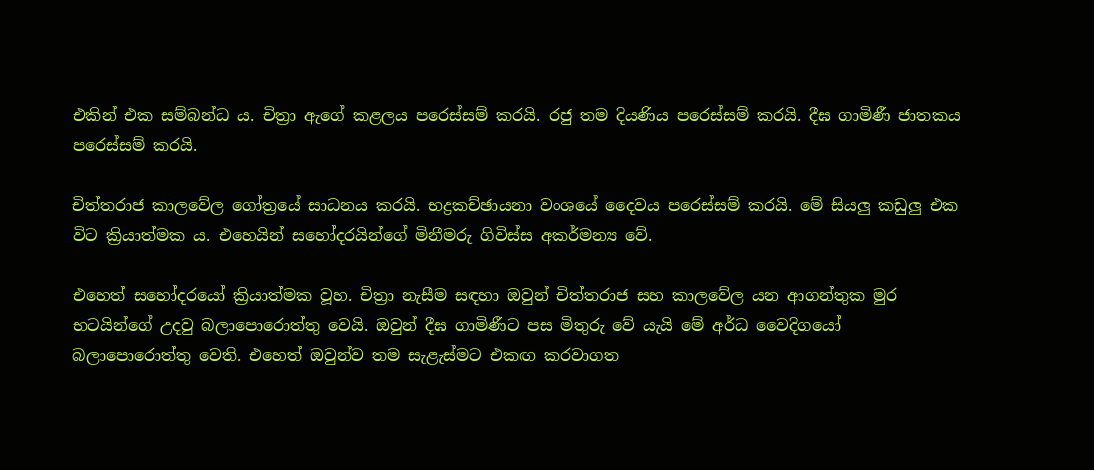එකින් එක සම්බන්ධ ය. චිත්‍රා ඇගේ කළලය පරෙස්සම් කරයි. රජු තම දියණිය පරෙස්සම් කරයි. දීඝ ගාමිණී ජාතකය පරෙස්සම් කරයි.

චිත්තරාජ කාලවේල ගෝත්‍රයේ සාධනය කරයි. භද්‍රකච්ඡායනා වංශයේ දෛවය පරෙස්සම් කරයි. මේ සියලු කඩුලු එක විට ක්‍රියාත්මක ය. එහෙයින් සහෝදරයින්ගේ මිනීමරු ගිවිස්ස අකර්මන්‍ය වේ.

එහෙත් සහෝදරයෝ ක්‍රියාත්මක වූහ. චිත්‍රා නැසීම සඳහා ඔවුන් චිත්තරාජ සහ කාලවේල යන ආගන්තුක මුර භටයින්ගේ උදවු බලාපොරොත්තු වෙයි. ඔවුන් දීඝ ගාමිණීට පස මිතුරු වේ යැයි මේ අර්ධ වෛදිගයෝ බලාපොරොත්තු වෙති. එහෙත් ඔවුන්ව තම සැළැස්මට එකඟ කරවාගත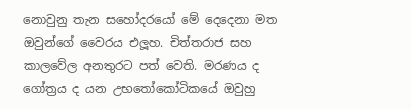නොවුනු තැන සහෝදරයෝ මේ දෙදෙනා මත ඔවුන්ගේ වෛරය එලූහ. චිත්තරාජ සහ කාලවේල අනතුරට පත් වෙති. මරණය ද ගෝත්‍රය ද යන උභතෝකෝටිකයේ ඔවුහු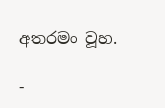අතරමං වූහ.

-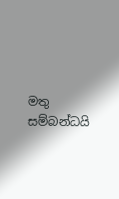මතු සම්බන්ධයි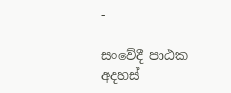-

සංවේදී පාඨක අදහස්